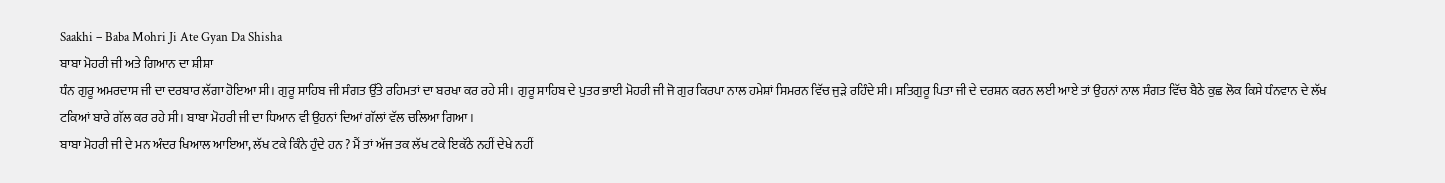Saakhi – Baba Mohri Ji Ate Gyan Da Shisha
ਬਾਬਾ ਮੋਹਰੀ ਜੀ ਅਤੇ ਗਿਆਨ ਦਾ ਸ਼ੀਸ਼ਾ
ਧੰਨ ਗੁਰੂ ਅਮਰਦਾਸ ਜੀ ਦਾ ਦਰਬਾਰ ਲੱਗਾ ਹੋਇਆ ਸੀ। ਗੁਰੂ ਸਾਹਿਬ ਜੀ ਸੰਗਤ ਉੱਤੇ ਰਹਿਮਤਾਂ ਦਾ ਬਰਖਾ ਕਰ ਰਹੇ ਸੀ। ਗੁਰੂ ਸਾਹਿਬ ਦੇ ਪੁਤਰ ਭਾਈ ਮੋਹਰੀ ਜੀ ਜੋ ਗੁਰ ਕਿਰਪਾ ਨਾਲ ਹਮੇਸ਼ਾਂ ਸਿਮਰਨ ਵਿੱਚ ਜੁੜੇ ਰਹਿੰਦੇ ਸੀ। ਸਤਿਗੁਰੂ ਪਿਤਾ ਜੀ ਦੇ ਦਰਸ਼ਨ ਕਰਨ ਲਈ ਆਏ ਤਾਂ ਉਹਨਾਂ ਨਾਲ ਸੰਗਤ ਵਿੱਚ ਬੈਠੇ ਕੁਛ ਲੋਕ ਕਿਸੇ ਧੰਨਵਾਨ ਦੇ ਲੱਖ ਟਕਿਆਂ ਬਾਰੇ ਗੱਲ ਕਰ ਰਹੇ ਸੀ। ਬਾਬਾ ਮੋਹਰੀ ਜੀ ਦਾ ਧਿਆਨ ਵੀ ਉਹਨਾਂ ਦਿਆਂ ਗੱਲਾਂ ਵੱਲ ਚਲਿਆ ਗਿਆ।
ਬਾਬਾ ਮੋਹਰੀ ਜੀ ਦੇ ਮਨ ਅੰਦਰ ਖਿਆਲ ਆਇਆ, ਲੱਖ ਟਕੇ ਕਿੰਨੇ ਹੁੰਦੇ ਹਨ ? ਮੈਂ ਤਾਂ ਅੱਜ ਤਕ ਲੱਖ ਟਕੇ ਇਕੱਠੇ ਨਹੀਂ ਦੇਖੇ ਨਹੀਂ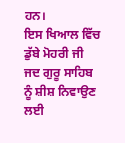ਹਨ।
ਇਸ ਖਿਆਲ ਵਿੱਚ ਡੁੱਬੇ ਮੋਹਰੀ ਜੀ ਜਦ ਗੁਰੂ ਸਾਹਿਬ ਨੂੰ ਸ਼ੀਸ਼ ਨਿਵਾਉਣ ਲਈ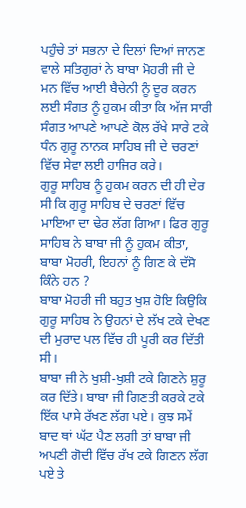ਪਹੁੰਚੇ ਤਾਂ ਸਭਨਾ ਦੇ ਦਿਲਾਂ ਦਿਆਂ ਜਾਨਣ ਵਾਲੇ ਸਤਿਗੁਰਾਂ ਨੇ ਬਾਬਾ ਮੋਹਰੀ ਜੀ ਦੇ ਮਨ ਵਿੱਚ ਆਈ ਬੈਚੇਨੀ ਨੂੰ ਦੂਰ ਕਰਨ ਲਈ ਸੰਗਤ ਨੂੰ ਹੁਕਮ ਕੀਤਾ ਕਿ ਅੱਜ ਸਾਰੀ ਸੰਗਤ ਆਪਣੇ ਆਪਣੇ ਕੋਲ ਰੱਖੇ ਸਾਰੇ ਟਕੇ ਧੰਨ ਗੁਰੂ ਨਾਨਕ ਸਾਹਿਬ ਜੀ ਦੇ ਚਰਣਾਂ ਵਿੱਚ ਸੇਵਾ ਲਈ ਹਾਜਿਰ ਕਰੇ।
ਗੁਰੂ ਸਾਹਿਬ ਨੂੰ ਹੁਕਮ ਕਰਨ ਦੀ ਹੀ ਦੇਰ ਸੀ ਕਿ ਗੁਰੂ ਸਾਹਿਬ ਦੇ ਚਰਣਾਂ ਵਿੱਚ ਮਾਇਆ ਦਾ ਢੇਰ ਲੱਗ ਗਿਆ। ਫਿਰ ਗੁਰੂ ਸਾਹਿਬ ਨੇ ਬਾਬਾ ਜੀ ਨੂੰ ਹੁਕਮ ਕੀਤਾ, ਬਾਬਾ ਮੋਹਰੀ, ਇਹਨਾਂ ਨੂੰ ਗਿਣ ਕੇ ਦੱਸੋ ਕਿੰਨੇ ਹਨ ?
ਬਾਬਾ ਮੋਹਰੀ ਜੀ ਬਹੁਤ ਖੁਸ਼ ਹੋਇ ਕਿਉਕਿ ਗੁਰੂ ਸਾਹਿਬ ਨੇ ਉਹਨਾਂ ਦੇ ਲੱਖ ਟਕੇ ਦੇਖਣ ਦੀ ਮੁਰਾਦ ਪਲ ਵਿੱਚ ਹੀ ਪੂਰੀ ਕਰ ਦਿੱਤੀ ਸੀ।
ਬਾਬਾ ਜੀ ਨੇ ਖੁਸ਼ੀ-ਖੁਸ਼ੀ ਟਕੇ ਗਿਣਨੇ ਸ਼ੁਰੂ ਕਰ ਦਿੱਤੇ। ਬਾਬਾ ਜੀ ਗਿਣਤੀ ਕਰਕੇ ਟਕੇ ਇੱਕ ਪਾਸੇ ਰੱਖਣ ਲੱਗ ਪਏ। ਕੁਝ ਸਮੇਂ ਬਾਦ ਥਾਂ ਘੱਟ ਪੈਣ ਲਗੀ ਤਾਂ ਬਾਬਾ ਜੀ ਅਪਣੀ ਗੋਦੀ ਵਿੱਚ ਰੱਖ ਟਕੇ ਗਿਣਨ ਲੱਗ ਪਏ ਤੇ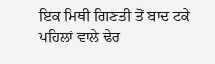ਇਕ ਮਿਥੀ ਗਿਣਤੀ ਤੋਂ ਬਾਦ ਟਕੇ ਪਹਿਲਾਂ ਵਾਲੇ ਢੇਰ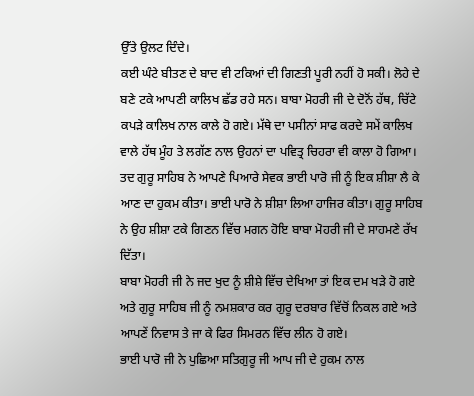ਉੱਤੇ ਉਲਟ ਦਿੰਦੇ।
ਕਈ ਘੰਟੇ ਬੀਤਣ ਦੇ ਬਾਦ ਵੀ ਟਕਿਆਂ ਦੀ ਗਿਣਤੀ ਪੂਰੀ ਨਹੀਂ ਹੋ ਸਕੀ। ਲੋਹੇ ਦੇ ਬਣੇ ਟਕੇ ਆਪਣੀ ਕਾਲਿਖ ਛੱਡ ਰਹੇ ਸਨ। ਬਾਬਾ ਮੋਹਰੀ ਜੀ ਦੇ ਦੋਨੋਂ ਹੱਥ, ਚਿੱਟੇ ਕਪੜੇ ਕਾਲਿਖ ਨਾਲ ਕਾਲੇ ਹੋ ਗਏ। ਮੱਥੇ ਦਾ ਪਸੀਨਾਂ ਸਾਫ ਕਰਦੇ ਸਮੇਂ ਕਾਲਿਖ ਵਾਲੇ ਹੱਥ ਮੂੰਹ ਤੇ ਲਗੱਣ ਨਾਲ ਉਹਨਾਂ ਦਾ ਪਵਿਤ੍ਰ ਚਿਹਰਾ ਵੀ ਕਾਲਾ ਹੋ ਗਿਆ।
ਤਦ ਗੁਰੂ ਸਾਹਿਬ ਨੇ ਆਪਣੇ ਪਿਆਰੇ ਸੇਵਕ ਭਾਈ ਪਾਰੋ ਜੀ ਨੂੰ ਇਕ ਸ਼ੀਸ਼ਾ ਲੈ ਕੇ ਆਣ ਦਾ ਹੁਕਮ ਕੀਤਾ। ਭਾਈ ਪਾਰੋ ਨੇ ਸ਼ੀਸ਼ਾ ਲਿਆ ਹਾਜਿਰ ਕੀਤਾ। ਗੁਰੂ ਸਾਹਿਬ ਨੇ ਉਹ ਸ਼ੀਸ਼ਾ ਟਕੇ ਗਿਣਨ ਵਿੱਚ ਮਗਨ ਹੋਇ ਬਾਬਾ ਮੋਹਰੀ ਜੀ ਦੇ ਸਾਹਮਣੇ ਰੱਖ ਦਿੱਤਾ।
ਬਾਬਾ ਮੋਹਰੀ ਜੀ ਨੇ ਜਦ ਖੁਦ ਨੂੰ ਸ਼ੀਸ਼ੇ ਵਿੱਚ ਦੇਖਿਆ ਤਾਂ ਇਕ ਦਮ ਖੜੇ ਹੋ ਗਏ ਅਤੇ ਗੁਰੂ ਸਾਹਿਬ ਜੀ ਨੂੰ ਨਮਸ਼ਕਾਰ ਕਰ ਗੁਰੂ ਦਰਬਾਰ ਵਿੱਚੋਂ ਨਿਕਲ ਗਏ ਅਤੇ ਆਪਣੇਂ ਨਿਵਾਸ ਤੇ ਜਾ ਕੇ ਫਿਰ ਸਿਮਰਨ ਵਿੱਚ ਲੀਨ ਹੋ ਗਏ।
ਭਾਈ ਪਾਰੋ ਜੀ ਨੇ ਪੁਛਿਆ ਸਤਿਗੁਰੂ ਜੀ ਆਪ ਜੀ ਦੇ ਹੁਕਮ ਨਾਲ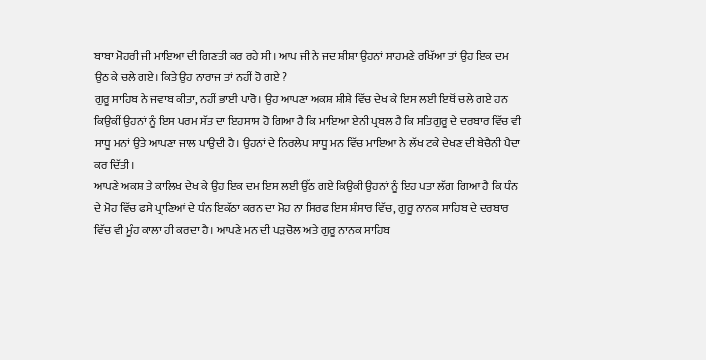ਬਾਬਾ ਮੋਹਰੀ ਜੀ ਮਾਇਆ ਦੀ ਗਿਣਤੀ ਕਰ ਰਹੇ ਸੀ। ਆਪ ਜੀ ਨੇ ਜਦ ਸ਼ੀਸ਼ਾ ਉਹਨਾਂ ਸਾਹਮਣੇ ਰਖਿੱਆ ਤਾਂ ਉਹ ਇਕ ਦਮ ਉਠ ਕੇ ਚਲੇ ਗਏ। ਕਿਤੇ ਉਹ ਨਾਰਾਜ ਤਾਂ ਨਹੀਂ ਹੋ ਗਏ ?
ਗੁਰੂ ਸਾਹਿਬ ਨੇ ਜਵਾਬ ਕੀਤਾ, ਨਹੀਂ ਭਾਈ ਪਾਰੋ। ਉਹ ਆਪਣਾ ਅਕਸ਼ ਸ਼ੀਸ਼ੇ ਵਿੱਚ ਦੇਖ ਕੇ ਇਸ ਲਈ ਇਥੋਂ ਚਲੇ ਗਏ ਹਨ ਕਿਉਕੀਂ ਉਹਨਾਂ ਨੂੰ ਇਸ ਪਰਮ ਸੱਤ ਦਾ ਇਹਸਾਸ ਹੋ ਗਿਆ ਹੈ ਕਿ ਮਾਇਆ ਏਨੀ ਪ੍ਰਬਲ ਹੈ ਕਿ ਸਤਿਗੁਰੂ ਦੇ ਦਰਬਾਰ ਵਿੱਚ ਵੀ ਸਾਧੂ ਮਨਾਂ ਉਤੇ ਆਪਣਾ ਜਾਲ ਪਾਉਦੀ ਹੈ। ਉਹਨਾਂ ਦੇ ਨਿਰਲੇਪ ਸਾਧੂ ਮਨ ਵਿੱਚ ਮਾਇਆ ਨੇ ਲੱਖ ਟਕੇ ਦੇਖਣ ਦੀ ਬੇਚੈਨੀ ਪੈਦਾ ਕਰ ਦਿੱਤੀ।
ਆਪਣੇ ਅਕਸ਼ ਤੇ ਕਾਲਿਖ ਦੇਖ ਕੇ ਉਹ ਇਕ ਦਮ ਇਸ ਲਈ ਉੱਠ ਗਏ ਕਿਉਕੀ ਉਹਨਾਂ ਨੂੰ ਇਹ ਪਤਾ ਲੱਗ ਗਿਆ ਹੈ ਕਿ ਧੰਨ ਦੇ ਮੋਹ ਵਿੱਚ ਫਸੇ ਪ੍ਰਾਣਿਆਂ ਦੇ ਧੰਨ ਇਕੱਠਾ ਕਰਨ ਦਾ ਮੋਹ ਨਾ ਸਿਰਫ ਇਸ ਸ਼ੰਸਾਰ ਵਿੱਚ, ਗੁਰੂ ਨਾਨਕ ਸਾਹਿਬ ਦੇ ਦਰਬਾਰ ਵਿੱਚ ਵੀ ਮੂੰਹ ਕਾਲਾ ਹੀ ਕਰਦਾ ਹੈ। ਆਪਣੇ ਮਨ ਦੀ ਪੜਚੋਲ ਅਤੇ ਗੁਰੂ ਨਾਨਕ ਸਾਹਿਬ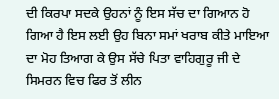ਦੀ ਕਿਰਪਾ ਸਦਕੇ ਉਹਨਾਂ ਨੂੰ ਇਸ ਸੱਚ ਦਾ ਗਿਆਨ ਹੋ ਗਿਆ ਹੈ ਇਸ ਲਈ ਉਹ ਬਿਨਾ ਸਮਾਂ ਖਰਾਬ ਕੀਤੇ ਮਾਇਆ ਦਾ ਮੋਹ ਤਿਆਗ ਕੇ ਉਸ ਸੱਚੇ ਪਿਤਾ ਵਾਹਿਗੁਰੂ ਜੀ ਦੇ ਸਿਮਰਨ ਵਿਚ ਫਿਰ ਤੋਂ ਲੀਨ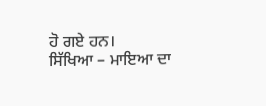ਹੋ ਗਏ ਹਨ।
ਸਿੱਖਿਆ – ਮਾਇਆ ਦਾ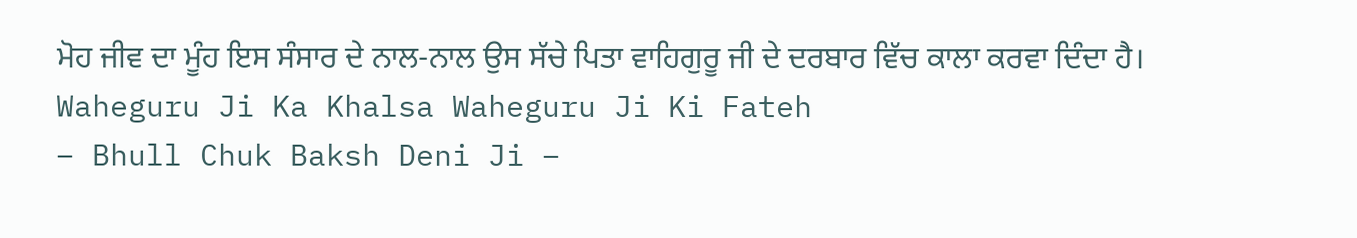ਮੋਹ ਜੀਵ ਦਾ ਮੂੰਹ ਇਸ ਸੰਸਾਰ ਦੇ ਨਾਲ-ਨਾਲ ਉਸ ਸੱਚੇ ਪਿਤਾ ਵਾਹਿਗੁਰੂ ਜੀ ਦੇ ਦਰਬਾਰ ਵਿੱਚ ਕਾਲਾ ਕਰਵਾ ਦਿੰਦਾ ਹੈ।
Waheguru Ji Ka Khalsa Waheguru Ji Ki Fateh
– Bhull Chuk Baksh Deni Ji –